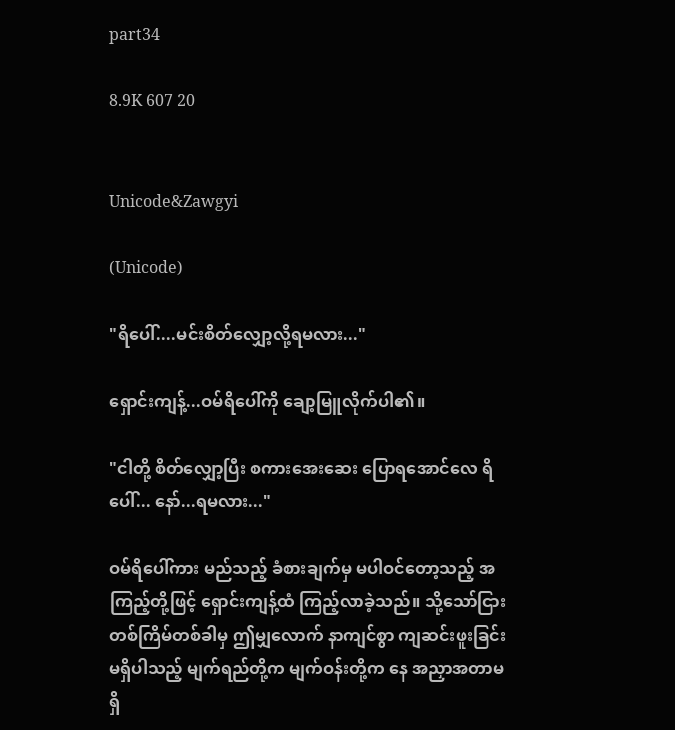part34

8.9K 607 20


Unicode&Zawgyi

(Unicode)

"ရိပေါ်....မင်းစိတ်လျှော့လို့ရမလား..."

ရှောင်းကျန့်...ဝမ်ရိပေါ်ကို ချော့မြူလိုက်ပါ၏။

"ငါတို့ စိတ်လျှော့ပြီး စကားအေးဆေး ပြောရအောင်လေ ရိပေါ်... နော်...ရမလား..."

ဝမ်ရိပေါ်ကား မည်သည့် ခံစားချက်မှ မပါဝင်တော့သည့် အကြည့်တို့ဖြင့် ရှောင်းကျန့်ထံ ကြည့်လာခဲ့သည်။ သို့သော်ငြား တစ်ကြိမ်တစ်ခါမှ ဤမျှလောက် နာကျင်စွာ ကျဆင်းဖူးခြင်း မရှိပါသည့် မျက်ရည်တို့က မျက်ဝန်းတို့က နေ အညှာအတာမရှိ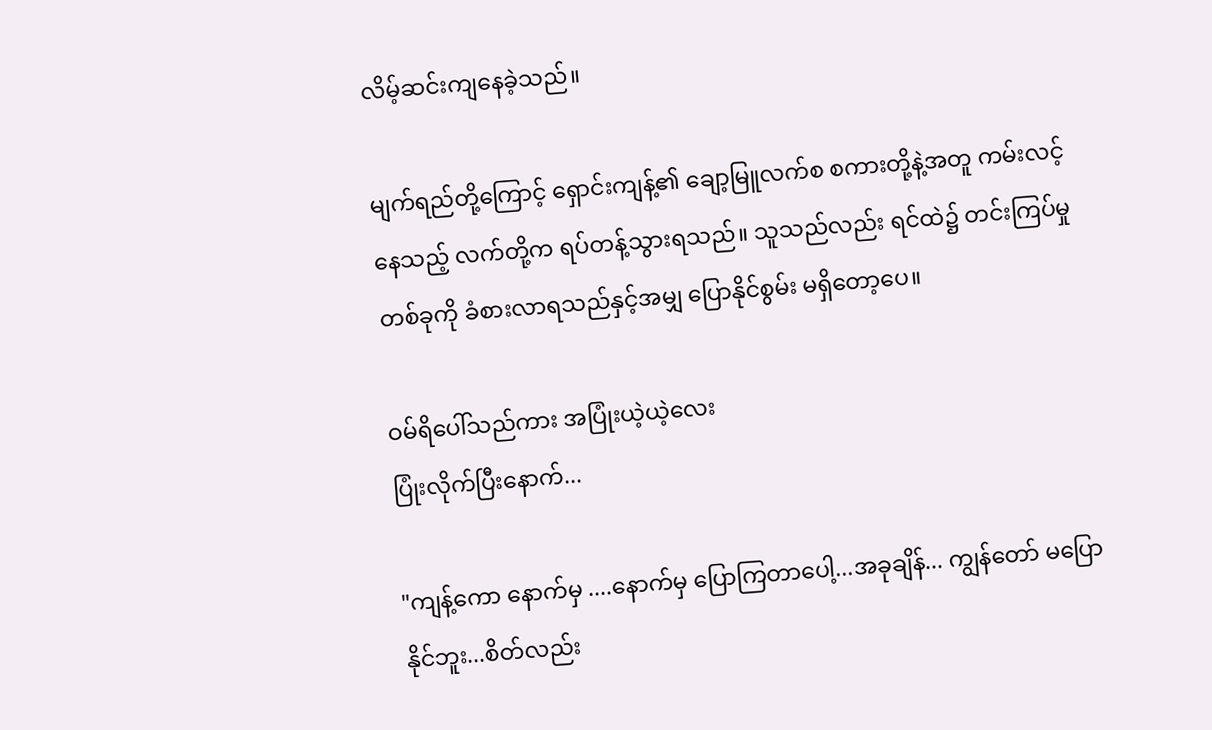လိမ့်ဆင်းကျနေခဲ့သည်။

မျက်ရည်တို့ကြောင့် ရှောင်းကျန့်၏ ချော့မြူလက်စ စကားတို့နဲ့အတူ ကမ်းလင့်နေသည့် လက်တို့က ရပ်တန့်သွားရသည်။ သူသည်လည်း ရင်ထဲ၌ တင်းကြပ်မှု တစ်ခုကို ခံစားလာရသည်နှင့်အမျှ ပြောနိုင်စွမ်း မရှိတော့ပေ။

ဝမ်ရိပေါ်သည်ကား အပြုံးယဲ့ယဲ့လေး
ပြုံးလိုက်ပြီးနောက်...

"ကျန့်ကော နောက်မှ ....နောက်မှ ပြောကြတာပေါ့...အခုချိန်... ကျွန်တော် မပြောနိုင်ဘူး...စိတ်လည်း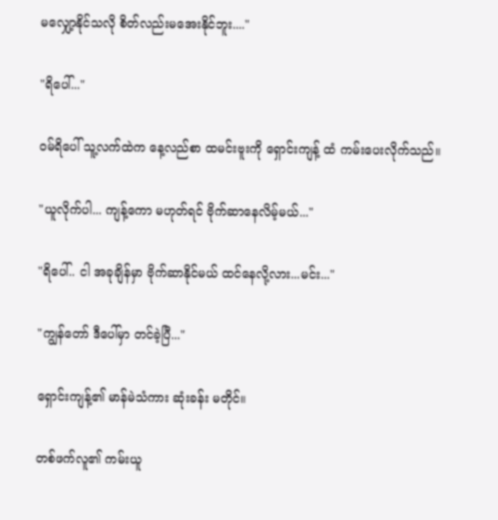မလျှော့နိုင်သလို စိတ်လည်းမအေးနိုင်ဘူး...."

"ရိပေါ်..."

ဝမ်ရိပေါ် သူ့လက်ထဲက နေ့လည်စာ ထမင်းဗူးကို ရှောင်းကျန့် ထံ ကမ်းပေးလိုက်သည်။

"ယူလိုက်ပါ... ကျန့်ကော မဟုတ်ရင် ဗိုက်ဆာနေလိမ့်မယ်..."

"ရိပေါ်.. ငါ အခုချိန်မှာ ဗိုက်ဆာနိုင်မယ် ထင်နေလို့လား...မင်း..."

"ကျွန်တော် ဒီပေါ်မှာ တင်ခဲ့ပြီ..."

ရှောင်းကျန့်၏ မာန်မဲသံကား ဆုံးခန်း မတိုင်။

တစ်ဖက်လူ၏ ကမ်းယူ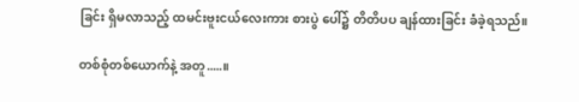ခြင်း ရှိမလာသည့် ထမင်းဗူးငယ်လေးကား စားပွဲ ပေါ်၌ တိတိပပ ချန်ထားခြင်း ခံခဲ့ရသည်။

တစ်စုံတစ်ယောက်နဲ့ အတူ.....။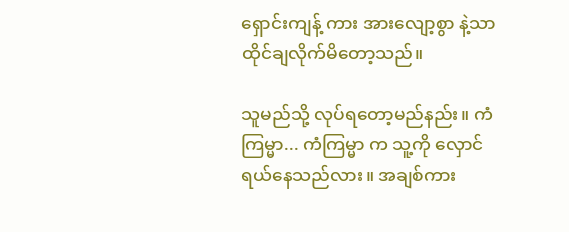ရှောင်းကျန့် ကား အားလျော့စွာ နဲ့သာ ထိုင်ချလိုက်မိတော့သည်။

သူမည်သို့ လုပ်ရတော့မည်နည်း။ ကံကြမ္မာ... ကံကြမ္မာ က သူ့ကို လှောင်ရယ်နေသည်လား။ အချစ်ကား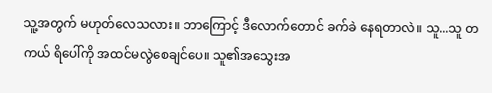သူ့အတွက် မဟုတ်လေသလား။ ဘာကြောင့် ဒီလောက်တောင် ခက်ခဲ နေရတာလဲ။ သူ...သူ တကယ် ရိပေါ်ကို အထင်မလွဲစေချင်ပေ။ သူ၏အသွေးအ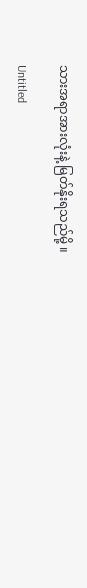သားအရာအားလုံးနဲ့ မြတ်နိုးရသည်မို့ ။

Untitled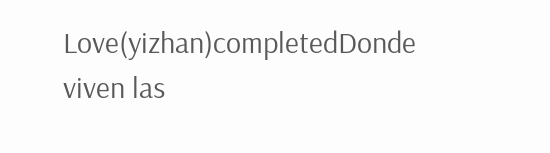Love(yizhan)completedDonde viven las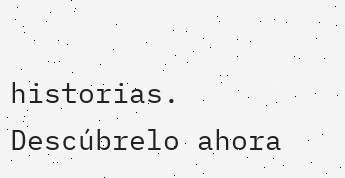historias. Descúbrelo ahora